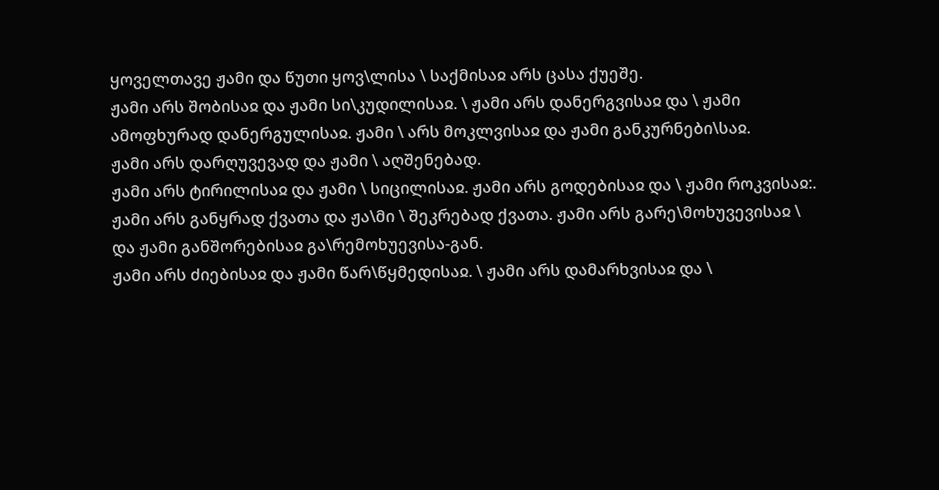ყოველთავე ჟამი და წუთი ყოვ\ლისა \ საქმისაჲ არს ცასა ქუეშე.
ჟამი არს შობისაჲ და ჟამი სი\კუდილისაჲ. \ ჟამი არს დანერგვისაჲ და \ ჟამი ამოფხურად დანერგულისაჲ. ჟამი \ არს მოკლვისაჲ და ჟამი განკურნები\საჲ.
ჟამი არს დარღუვევად და ჟამი \ აღშენებად.
ჟამი არს ტირილისაჲ და ჟამი \ სიცილისაჲ. ჟამი არს გოდებისაჲ და \ ჟამი როკვისაჲ:.
ჟამი არს განყრად ქვათა და ჟა\მი \ შეკრებად ქვათა. ჟამი არს გარე\მოხუვევისაჲ \ და ჟამი განშორებისაჲ გა\რემოხუევისა-გან.
ჟამი არს ძიებისაჲ და ჟამი წარ\წყმედისაჲ. \ ჟამი არს დამარხვისაჲ და \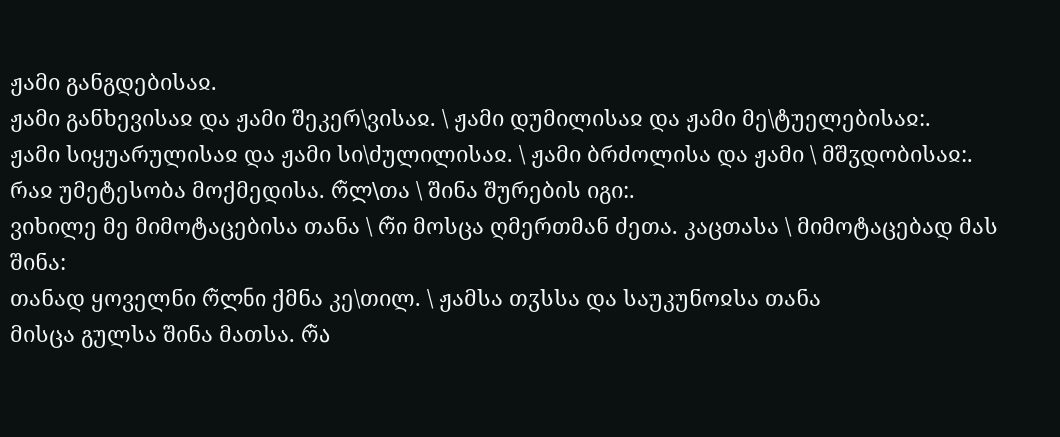ჟამი განგდებისაჲ.
ჟამი განხევისაჲ და ჟამი შეკერ\ვისაჲ. \ ჟამი დუმილისაჲ და ჟამი მე\ტუელებისაჲ:.
ჟამი სიყუარულისაჲ და ჟამი სი\ძულილისაჲ. \ ჟამი ბრძოლისა და ჟამი \ მშჳდობისაჲ:.
რაჲ უმეტესობა მოქმედისა. რ̃ლ\თა \ შინა შურების იგი:.
ვიხილე მე მიმოტაცებისა თანა \ რ̃ი მოსცა ღმერთმან ძეთა. კაცთასა \ მიმოტაცებად მას შინა:
თანად ყოველნი რ̃ლნი ქმნა კე\თილ. \ ჟამსა თჳსსა და საუკუნოჲსა თანა
მისცა გულსა შინა მათსა. რ̃ა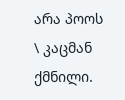არა პოოს \ კაცმან ქმნილი.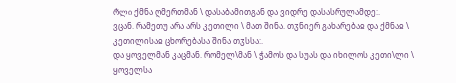რ̃ლი ქმნა ღმერთმან \ დასაბამითგან და ვიდრე დასასრულამდე:.
ვცან. რამეთუ არა არს კეთილი \ მათ შინა. თჳნიერ გახარებაჲ და ქმნაჲ \ კეთილისაჲ ცხორებასა შინა თჳსსა:.
და ყოველმან კაცმან. რომელ\მან \ ჭამოს და სუას და იხილოს კეთი\ლი \ ყოველსა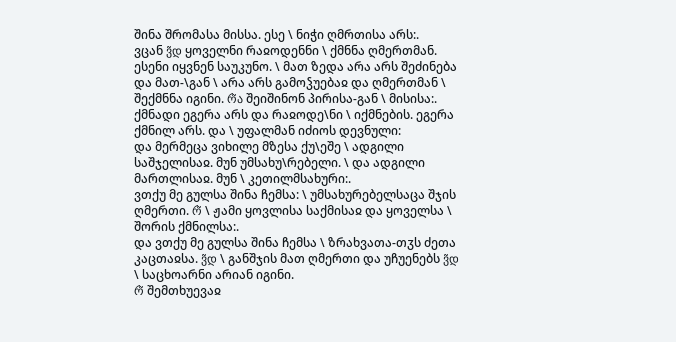შინა შრომასა მისსა. ესე \ ნიჭი ღმრთისა არს:.
ვცან ვ̃დ ყოველნი რაჲოდენნი \ ქმნნა ღმერთმან. ესენი იყვნენ საუკუნო. \ მათ ზედა არა არს შეძინება და მათ-\გან \ არა არს გამოჴუებაჲ და ღმერთმან \ შექმნნა იგინი. რ̃ა შეიშინონ პირისა-გან \ მისისა:.
ქმნადი ეგერა არს და რაჲოდე\ნი \ იქმნების. ეგერა ქმნილ არს. და \ უფალმან იძიოს დევნული:
და მერმეცა ვიხილე მზესა ქუ\ეშე \ ადგილი საშჯელისაჲ. მუნ უმსახუ\რებელი. \ და ადგილი მართლისაჲ. მუნ \ კეთილმსახური:.
ვთქუ მე გულსა შინა ჩემსა: \ უმსახურებელსაცა შჯის ღმერთი. რ̃ \ ჟამი ყოვლისა საქმისაჲ და ყოველსა \ შორის ქმნილსა:.
და ვთქუ მე გულსა შინა ჩემსა \ ზრახვათა-თჳს ძეთა კაცთაჲსა. ვ̃დ \ განშჯის მათ ღმერთი და უჩუენებს ვ̃დ \ საცხოარნი არიან იგინი.
რ̃ შემთხუევაჲ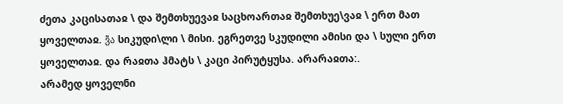ძეთა კაცისათაჲ \ და შემთხუევაჲ საცხოართაჲ შემთხუე\ვაჲ \ ერთ მათ ყოველთაჲ. ვ̃ა სიკუდი\ლი \ მისი. ეგრეთვე სკუდილი ამისი და \ სული ერთ ყოველთაჲ. და რაჲთა ჰმატს \ კაცი პირუტყუსა. არარაჲთა:.
არამედ ყოველნი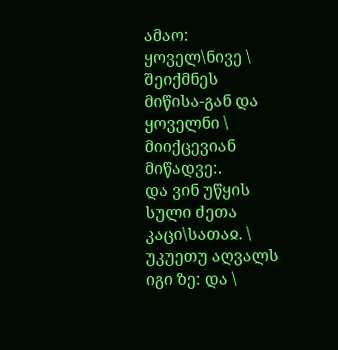ამაო: ყოველ\ნივე \ შეიქმნეს მიწისა-გან და ყოველნი \ მიიქცევიან მიწადვე:.
და ვინ უწყის სული ძეთა კაცი\სათაჲ. \ უკუეთუ აღვალს იგი ზე: და \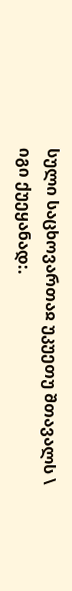სული საცხოვართაჲ უკუეთუ შთავალს \ იგი ქუეყანად:.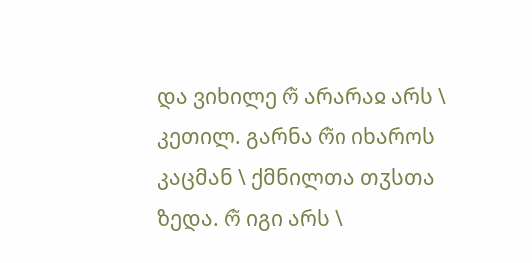და ვიხილე რ̃ არარაჲ არს \ კეთილ. გარნა რ̃ი იხაროს კაცმან \ ქმნილთა თჳსთა ზედა. რ̃ იგი არს \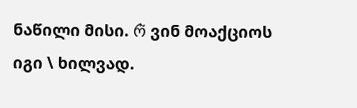ნაწილი მისი. რ̃ ვინ მოაქციოს იგი \ ხილვად.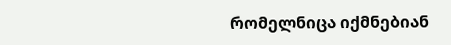რომელნიცა იქმნებიან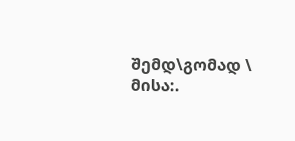შემდ\გომად \ მისა:.